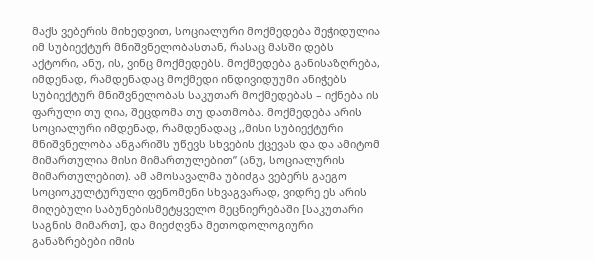მაქს ვებერის მიხედვით, სოციალური მოქმედება შეჭიდულია იმ სუბიექტურ მნიშვნელობასთან, რასაც მასში დებს აქტორი, ანუ, ის, ვინც მოქმედებს. მოქმედება განისაზღრება, იმდენად, რამდენადაც მოქმედი ინდივიდუუმი ანიჭებს სუბიექტურ მნიშვნელობას საკუთარ მოქმედებას – იქნება ის ფარული თუ ღია, შეცდომა თუ დათმობა. მოქმედება არის სოციალური იმდენად, რამდენადაც ,,მისი სუბიექტური მნიშვნელობა ანგარიშს უწევს სხვების ქცევას და და ამიტომ მიმართულია მისი მიმართულებით” (ანუ, სოციალურის მიმართულებით). ამ ამოსავალმა უბიძგა ვებერს გაეგო სოციოკულტურული ფენომენი სხვაგვარად, ვიდრე ეს არის მიღებული საბუნებისმეტყველო მეცნიერებაში [საკუთარი საგნის მიმართ], და მიეძღვნა მეთოდოლოგიური განაზრებები იმის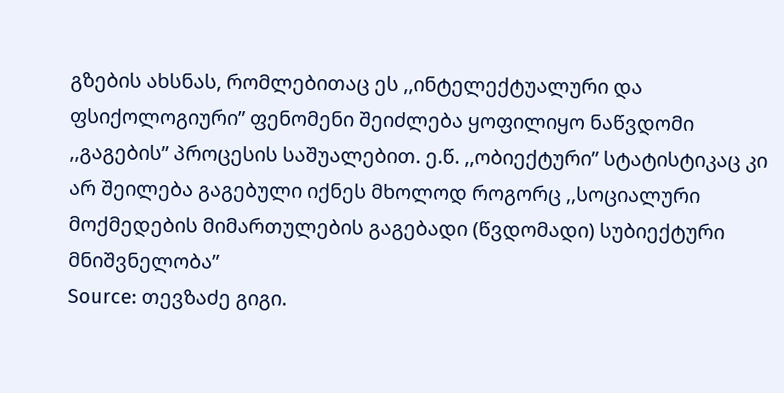გზების ახსნას, რომლებითაც ეს ,,ინტელექტუალური და ფსიქოლოგიური” ფენომენი შეიძლება ყოფილიყო ნაწვდომი ,,გაგების” პროცესის საშუალებით. ე.წ. ,,ობიექტური” სტატისტიკაც კი არ შეილება გაგებული იქნეს მხოლოდ როგორც ,,სოციალური მოქმედების მიმართულების გაგებადი (წვდომადი) სუბიექტური მნიშვნელობა”
Source: თევზაძე გიგი.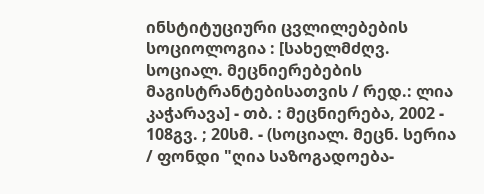ინსტიტუციური ცვლილებების სოციოლოგია : [სახელმძღვ. სოციალ. მეცნიერებების მაგისტრანტებისათვის / რედ.: ლია კაჭარავა] - თბ. : მეცნიერება, 2002 - 108გვ. ; 20სმ. - (სოციალ. მეცნ. სერია / ფონდი "ღია საზოგადოება-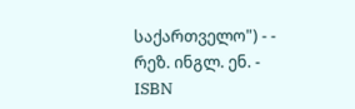საქართველო") - - რეზ. ინგლ. ენ. - ISBN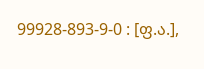99928-893-9-0 : [ფ.ა.],